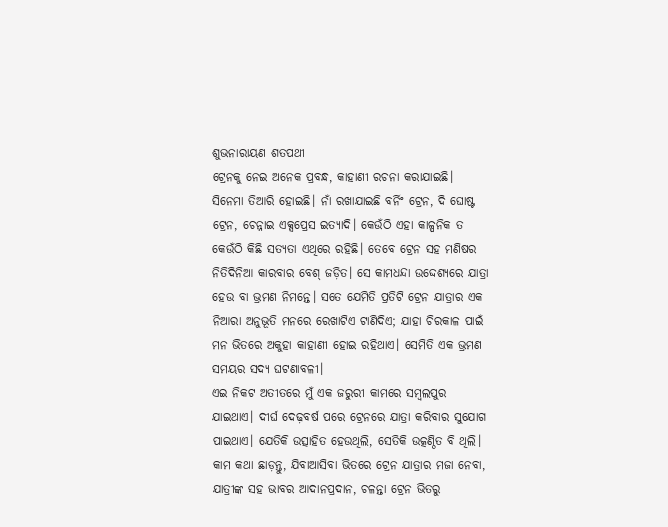ଶୁଭନାରାୟଣ ଶତପଥୀ
ଟ୍ରେନକୁ ନେଇ ଅନେକ ପ୍ରବନ୍ଧ, କାହାଣୀ ରଚନା କରାଯାଇଛି। ସିନେମା ତିଆରି ହୋଇଛି। ନାଁ ରଖାଯାଇଛି ବର୍ନିଂ ଟ୍ରେନ, ଦି ଘୋଷ୍ଟ ଟ୍ରେନ, ଚେନ୍ନାଇ ଏକ୍ସପ୍ରେସ ଇତ୍ୟାଦି। କେଉଁଠି ଏହା କାଳ୍ପନିକ ତ କେଉଁଠି କିଛି ସତ୍ୟତା ଏଥିରେ ରହିଛି। ତେବେ ଟ୍ରେନ ସହ ମଣିଷର ନିତିଦିନିଆ କାରବାର ବେଶ୍ ଜଡ଼ିତ। ସେ କାମଧନ୍ଦା ଉଦ୍ଦେଶ୍ୟରେ ଯାତ୍ରା ହେଉ ବା ଭ୍ରମଣ ନିମନ୍ତେ। ସତେ ଯେମିତି ପ୍ରତିଟି ଟ୍ରେନ ଯାତ୍ରାର ଏକ ନିଆରା ଅନୁଭୂତି ମନରେ ରେଖାଟିଏ ଟାଣିଦିଏ; ଯାହା ଚିରକାଳ ପାଇଁ ମନ ଭିତରେ ଅକୁହା କାହାଣୀ ହୋଇ ରହିଥାଏ। ସେମିତି ଏକ ଭ୍ରମଣ ସମୟର ସଦ୍ୟ ଘଟଣାବଳୀ।
ଏଇ ନିକଟ ଅତୀତରେ ମୁଁ ଏକ ଜରୁରୀ କାମରେ ସମ୍ବଲପୁର ଯାଇଥାଏ। ଦୀର୍ଘ ଦେଢ଼ବର୍ଷ ପରେ ଟ୍ରେନରେ ଯାତ୍ରା କରିବାର ସୁଯୋଗ ପାଇଥାଏ। ଯେତିକି ଉତ୍ସାହିତ ହେଉଥିଲି, ସେତିକି ଉତ୍କଣ୍ଠିତ ବି ଥିଲି। କାମ କଥା ଛାଡ଼ନ୍ତୁ, ଯିବାଆସିବା ଭିତରେ ଟ୍ରେନ ଯାତ୍ରାର ମଜା ନେବା, ଯାତ୍ରୀଙ୍କ ସହ ଭାବର ଆଦାନପ୍ରଦାନ, ଚଳନ୍ତା ଟ୍ରେନ ଭିତରୁ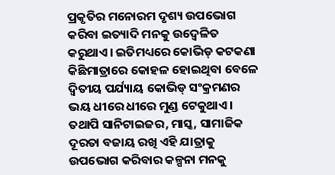ପ୍ରକୃତିର ମନୋରମ ଦୃଶ୍ୟ ଉପଭୋଗ କରିବା ଇତ୍ୟାଦି ମନକୁ ଉଦ୍ବେଳିତ କରୁଥାଏ। ଇତିମଧ୍ୟରେ କୋଭିଡ୍ କଟକଣା କିଛିମାତ୍ରାରେ କୋହଳ ହୋଇଥିବା ବେଳେ ଦ୍ୱିତୀୟ ପର୍ଯ୍ୟାୟ କୋଭିଡ୍ ସଂକ୍ରମଣର ଭୟ ଧୀରେ ଧୀରେ ମୁଣ୍ଡ ଟେକୁଥାଏ। ତଥାପି ସାନିଟାଇଜର, ମାସ୍କ, ସାମାଜିକ ଦୂରତା ବଜାୟ ରଖି ଏହି ଯାତ୍ରାକୁ ଉପଭୋଗ କରିବାର କଳ୍ପନା ମନକୁ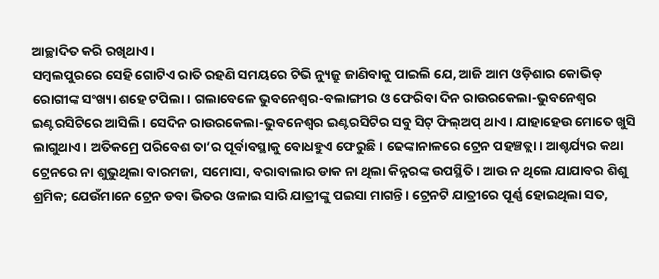ଆଚ୍ଛାଦିତ କରି ରଖିଥାଏ।
ସମ୍ବଲପୁରରେ ସେହି ଗୋଟିଏ ରାତି ରହଣି ସମୟରେ ଟିଭି ନ୍ୟୁଜ୍ରୁ ଜାଣିବାକୁ ପାଇଲି ଯେ, ଆଜି ଆମ ଓଡ଼ିଶାର କୋଭିଡ୍ ରୋଗୀଙ୍କ ସଂଖ୍ୟା ଶହେ ଟପିଲା। ଗଲାବେଳେ ଭୁବନେଶ୍ୱର-ବଲାଙ୍ଗୀର ଓ ଫେରିବା ଦିନ ରାଉରକେଲା-ଭୁବନେଶ୍ୱର ଇଣ୍ଟରସିଟିରେ ଆସିଲି। ସେଦିନ ରାଉରକେଲା-ଭୁବନେଶ୍ୱର ଇଣ୍ଟରସିଟିର ସବୁ ସିଟ୍ ଫିଲ୍ଅପ୍ ଥାଏ। ଯାହାହେଉ ମୋତେ ଖୁସି ଲାଗୁଥାଏ। ଅତିକମ୍ରେ ପରିବେଶ ତା’ର ପୂର୍ବାବସ୍ଥାକୁ ବୋଧହୁଏ ଫେରୁଛି। ଢେଙ୍କାନାଳରେ ଟ୍ରେନ ପହଞ୍ଚତ୍ଲା। ଆଶ୍ଚର୍ଯ୍ୟର କଥା ଟ୍ରେନରେ ନା ଶୁଭୁଥିଲା ବାରମଜା, ସମୋସା, ବରାବାଲାର ଡାକ ନା ଥିଲା କିନ୍ନରଙ୍କ ଉପସ୍ଥିତି। ଆଉ ନ ଥିଲେ ଯାଯାବର ଶିଶୁ ଶ୍ରମିକ; ଯେଉଁମାନେ ଟ୍ରେନ ଡବା ଭିତର ଓଳାଇ ସାରି ଯାତ୍ରୀଙ୍କୁ ପଇସା ମାଗନ୍ତି। ଟ୍ରେନଟି ଯାତ୍ରୀରେ ପୂର୍ଣ୍ଣ ହୋଇଥିଲା ସତ,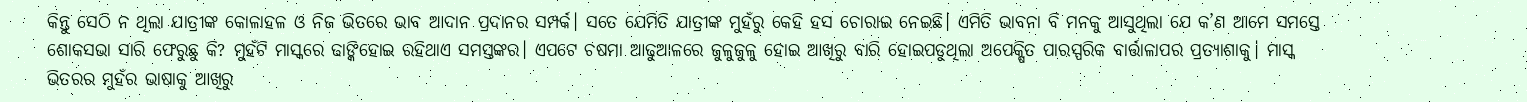କିନ୍ତୁ ସେଠି ନ ଥିଲା ଯାତ୍ରୀଙ୍କ କୋଳାହଳ ଓ ନିଜ ଭିତରେ ଭାବ ଆଦାନ ପ୍ରଦାନର ସମ୍ପର୍କ। ସତେ ଯେମିତି ଯାତ୍ରୀଙ୍କ ମୁହଁରୁ କେହି ହସ ଚୋରାଇ ନେଇଛି। ଏମିତି ଭାବନା ବି ମନକୁ ଆସୁଥିଲା ଯେ କ’ଣ ଆମେ ସମସ୍ତେ ଶୋକସଭା ସାରି ଫେରୁଛୁ କି? ମୁହଁଟି ମାସ୍କରେ ଢାଙ୍କିହୋଇ ରହିଥାଏ ସମସ୍ତଙ୍କର। ଏପଟେ ଚଷମା ଆଢୁଆଳରେ ଜୁଳୁଜୁଳୁ ହୋଇ ଆଖିରୁ ବାରି ହୋଇପଡୁଥିଲା ଅପେକ୍ଷିତ ପାରସ୍ପରିକ ବାର୍ତ୍ତାଳାପର ପ୍ରତ୍ୟାଶାକୁ। ମାସ୍କ ଭିତରର ମୁହଁର ଭାଷାକୁ ଆଖିରୁ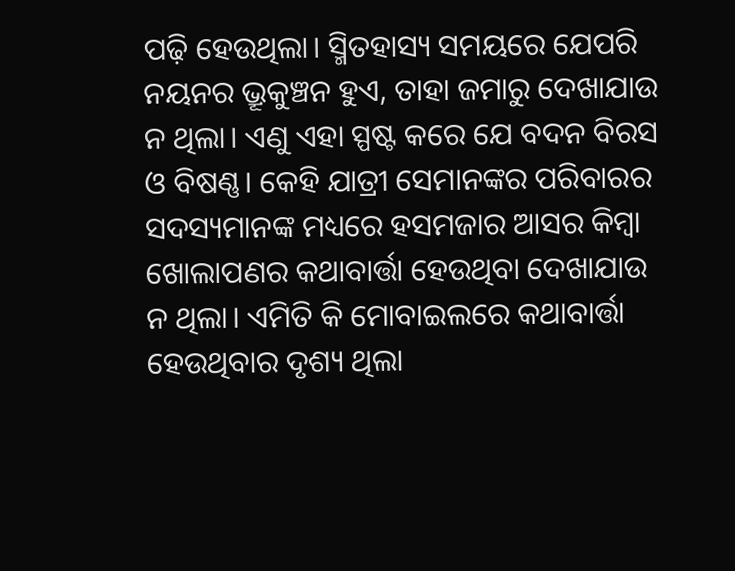ପଢ଼ି ହେଉଥିଲା। ସ୍ମିତହାସ୍ୟ ସମୟରେ ଯେପରି ନୟନର ଭ୍ରୂକୁଞ୍ଚନ ହୁଏ, ତାହା ଜମାରୁ ଦେଖାଯାଉ ନ ଥିଲା। ଏଣୁ ଏହା ସ୍ପଷ୍ଟ କରେ ଯେ ବଦନ ବିରସ ଓ ବିଷଣ୍ଣ। କେହି ଯାତ୍ରୀ ସେମାନଙ୍କର ପରିବାରର ସଦସ୍ୟମାନଙ୍କ ମଧ୍ୟରେ ହସମଜାର ଆସର କିମ୍ବା ଖୋଲାପଣର କଥାବାର୍ତ୍ତା ହେଉଥିବା ଦେଖାଯାଉ ନ ଥିଲା। ଏମିତି କି ମୋବାଇଲରେ କଥାବାର୍ତ୍ତା ହେଉଥିବାର ଦୃଶ୍ୟ ଥିଲା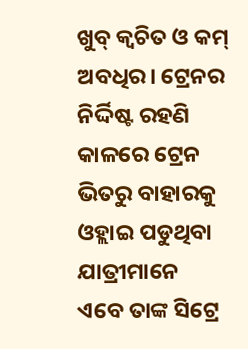ଖୁବ୍ କ୍ୱଚିତ ଓ କମ୍ ଅବଧିର। ଟ୍ରେନର ନିର୍ଦ୍ଦିଷ୍ଟ ରହଣି କାଳରେ ଟ୍ରେନ ଭିତରୁ ବାହାରକୁ ଓହ୍ଲାଇ ପଡୁଥିବା ଯାତ୍ରୀମାନେ ଏବେ ତାଙ୍କ ସିଟ୍ରେ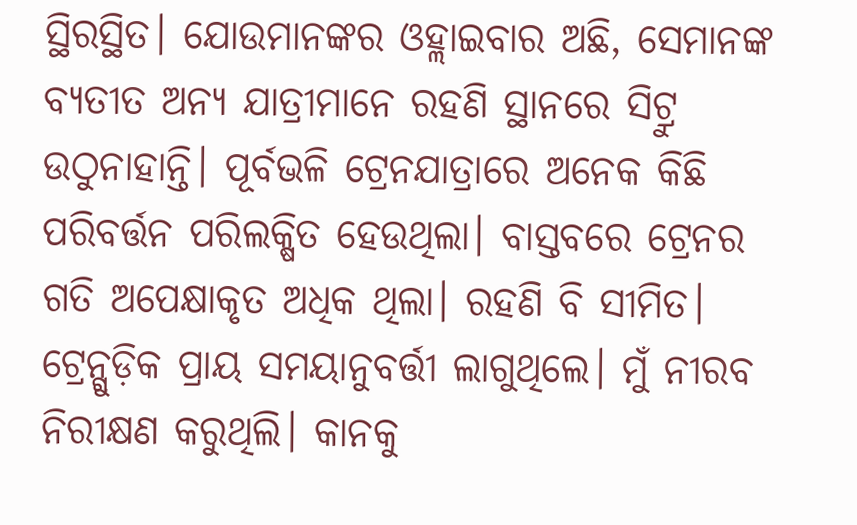ସ୍ଥିରସ୍ଥିତ। ଯୋଉମାନଙ୍କର ଓହ୍ଲାଇବାର ଅଛି, ସେମାନଙ୍କ ବ୍ୟତୀତ ଅନ୍ୟ ଯାତ୍ରୀମାନେ ରହଣି ସ୍ଥାନରେ ସିଟ୍ରୁ ଉଠୁନାହାନ୍ତି। ପୂର୍ବଭଳି ଟ୍ରେନଯାତ୍ରାରେ ଅନେକ କିଛି ପରିବର୍ତ୍ତନ ପରିଲକ୍ଷିତ ହେଉଥିଲା। ବାସ୍ତବରେ ଟ୍ରେନର ଗତି ଅପେକ୍ଷାକୃତ ଅଧିକ ଥିଲା। ରହଣି ବି ସୀମିତ। ଟ୍ରେନ୍ଗୁଡ଼ିକ ପ୍ରାୟ ସମୟାନୁବର୍ତ୍ତୀ ଲାଗୁଥିଲେ। ମୁଁ ନୀରବ ନିରୀକ୍ଷଣ କରୁଥିଲି। କାନକୁ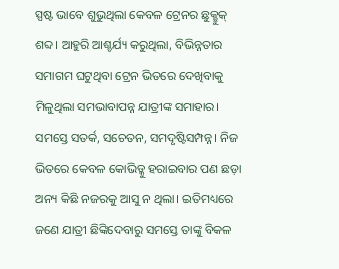ସ୍ପଷ୍ଟ ଭାବେ ଶୁଭୁଥିଲା କେବଳ ଟ୍ରେନର ଛୁକ୍ଛୁକ୍ ଶବ୍ଦ। ଆହୁରି ଆଶ୍ଚର୍ଯ୍ୟ କରୁଥିଲା, ବିଭିନ୍ନତାର ସମାଗମ ଘଟୁଥିବା ଟ୍ରେନ ଭିତରେ ଦେଖିବାକୁ ମିଳୁଥିଲା ସମଭାବାପନ୍ନ ଯାତ୍ରୀଙ୍କ ସମାହାର। ସମସ୍ତେ ସତର୍କ, ସଚେତନ, ସମଦୃଷ୍ଟିସମ୍ପନ୍ନ। ନିଜ ଭିତରେ କେବଳ କୋଭିଡ୍କୁ ହରାଇବାର ପଣ ଛଡ଼ା ଅନ୍ୟ କିଛି ନଜରକୁ ଆସୁ ନ ଥିଲା। ଇତିମଧ୍ୟରେ ଜଣେ ଯାତ୍ରୀ ଛିଙ୍କିଦେବାରୁ ସମସ୍ତେ ତାଙ୍କୁ ବିକଳ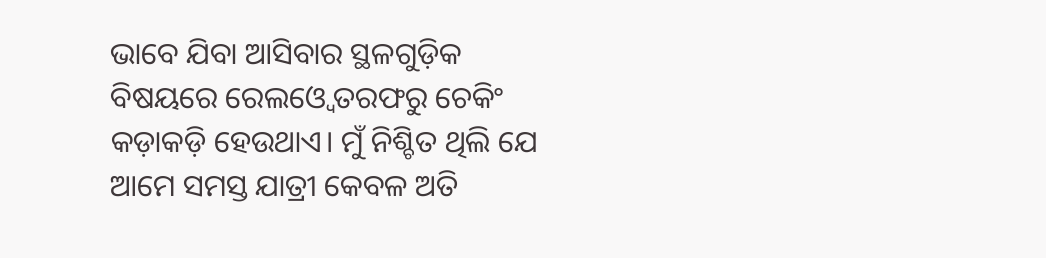ଭାବେ ଯିବା ଆସିବାର ସ୍ଥଳଗୁଡ଼ିକ ବିଷୟରେ ରେଲଓ୍ବେ ତରଫରୁ ଚେକିଂ କଡ଼ାକଡ଼ି ହେଉଥାଏ। ମୁଁ ନିଶ୍ଚିତ ଥିଲି ଯେ ଆମେ ସମସ୍ତ ଯାତ୍ରୀ କେବଳ ଅତି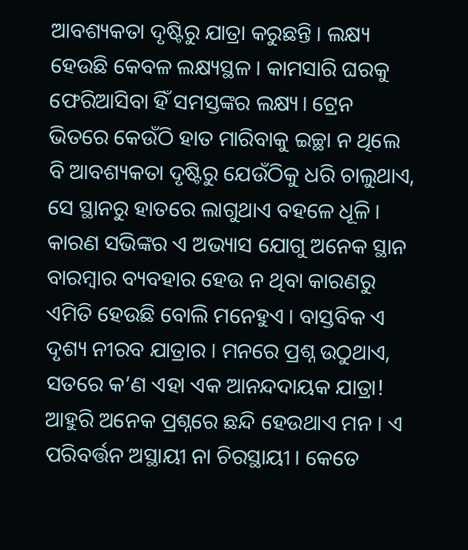ଆବଶ୍ୟକତା ଦୃଷ୍ଟିରୁ ଯାତ୍ରା କରୁଛନ୍ତି। ଲକ୍ଷ୍ୟ ହେଉଛି କେବଳ ଲକ୍ଷ୍ୟସ୍ଥଳ। କାମସାରି ଘରକୁ ଫେରିଆସିବା ହିଁ ସମସ୍ତଙ୍କର ଲକ୍ଷ୍ୟ। ଟ୍ରେନ ଭିତରେ କେଉଁଠି ହାତ ମାରିବାକୁ ଇଚ୍ଛା ନ ଥିଲେ ବି ଆବଶ୍ୟକତା ଦୃଷ୍ଟିରୁ ଯେଉଁଠିକୁ ଧରି ଚାଲୁଥାଏ, ସେ ସ୍ଥାନରୁ ହାତରେ ଲାଗୁଥାଏ ବହଳେ ଧୂଳି। କାରଣ ସଭିଙ୍କର ଏ ଅଭ୍ୟାସ ଯୋଗୁ ଅନେକ ସ୍ଥାନ ବାରମ୍ବାର ବ୍ୟବହାର ହେଉ ନ ଥିବା କାରଣରୁ ଏମିତି ହେଉଛି ବୋଲି ମନେହୁଏ। ବାସ୍ତବିକ ଏ ଦୃଶ୍ୟ ନୀରବ ଯାତ୍ରାର। ମନରେ ପ୍ରଶ୍ନ ଉଠୁଥାଏ, ସତରେ କ’ଣ ଏହା ଏକ ଆନନ୍ଦଦାୟକ ଯାତ୍ରା!
ଆହୁରି ଅନେକ ପ୍ରଶ୍ନରେ ଛନ୍ଦି ହେଉଥାଏ ମନ। ଏ ପରିବର୍ତ୍ତନ ଅସ୍ଥାୟୀ ନା ଚିରସ୍ଥାୟୀ। କେତେ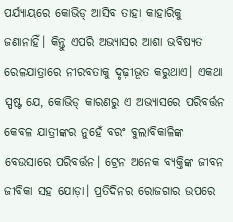ପର୍ଯ୍ୟାୟରେ କୋଭିଡ୍ ଆସିବ ତାହା କାହାରିକୁ ଜଣାନାହିଁ। କିନ୍ତୁ ଏପରି ଅଭ୍ୟାସର ଆଶା ଭବିଷ୍ୟତ ରେଳଯାତ୍ରାରେ ନୀରବତାକୁ ଦୃଢ଼ୀଭୂତ କରୁଥାଏ। ଏକଥା ସ୍ପଷ୍ଟ ଯେ, କୋଭିଡ୍ କାରଣରୁ ଏ ଅଭ୍ୟାସରେ ପରିବର୍ତ୍ତନ କେବଳ ଯାତ୍ରୀଙ୍କର ନୁହେଁ ବରଂ ବୁଲାବିକାଳିଙ୍କ ବେଉସାରେ ପରିବର୍ତ୍ତନ। ଟ୍ରେନ ଅନେକ ବ୍ୟକ୍ତିଙ୍କ ଜୀବନ ଜୀବିକା ସହ ଯୋଡ଼ା। ପ୍ରତିଦିନର ରୋଜଗାର ଉପରେ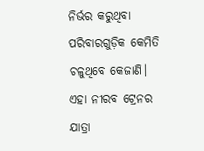ନିର୍ଭର କରୁଥିବା ପରିବାରଗୁଡ଼ିକ କେମିତି ଚଳୁଥିବେ କେଜାଣି। ଏହା ନୀରବ ଟ୍ରେନର ଯାତ୍ରା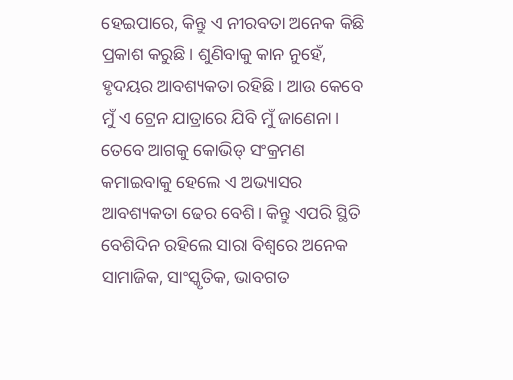ହେଇପାରେ, କିନ୍ତୁ ଏ ନୀରବତା ଅନେକ କିଛି ପ୍ରକାଶ କରୁଛି। ଶୁଣିବାକୁ କାନ ନୁହେଁ, ହୃଦୟର ଆବଶ୍ୟକତା ରହିଛି। ଆଉ କେବେ ମୁଁ ଏ ଟ୍ରେନ ଯାତ୍ରାରେ ଯିବି ମୁଁ ଜାଣେନା। ତେବେ ଆଗକୁ କୋଭିଡ୍ ସଂକ୍ରମଣ କମାଇବାକୁ ହେଲେ ଏ ଅଭ୍ୟାସର ଆବଶ୍ୟକତା ଢେର ବେଶି। କିନ୍ତୁ ଏପରି ସ୍ଥିତି ବେଶିଦିନ ରହିଲେ ସାରା ବିଶ୍ୱରେ ଅନେକ ସାମାଜିକ, ସାଂସ୍କୃତିକ, ଭାବଗତ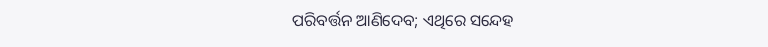ପରିବର୍ତ୍ତନ ଆଣିଦେବ; ଏଥିରେ ସନ୍ଦେହ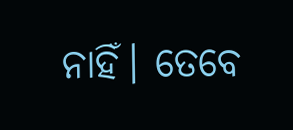ନାହିଁ। ତେବେ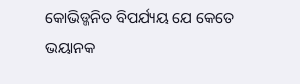କୋଭିଡ୍ଜନିତ ବିପର୍ଯ୍ୟୟ ଯେ କେତେ ଭୟାନକ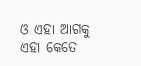ଓ ଏହା ଆଗକୁ ଏହା କେତେ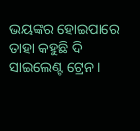ଭୟଙ୍କର ହୋଇପାରେ ତାହା କହୁଛି ଦି ସାଇଲେଣ୍ଟ ଟ୍ରେନ।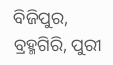ବିଜିପୁର, ବ୍ରହ୍ମଗିରି, ପୁରୀ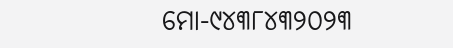ମୋ-୯୪୩୮୪୩୨୦୨୩